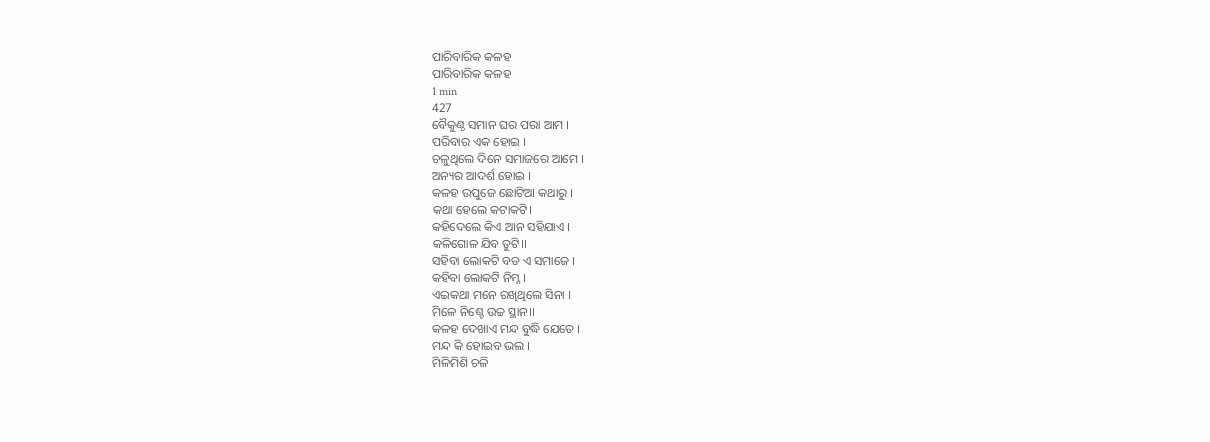ପାରିବାରିକ କଳହ
ପାରିବାରିକ କଳହ
1 min
427
ବୈକୁଣ୍ଠ ସମାନ ଘର ପରା ଆମ ।
ପରିବାର ଏକ ହୋଇ ।
ଚଳୁଥିଲେ ଦିନେ ସମାଜରେ ଆମେ ।
ଅନ୍ୟର ଆଦର୍ଶ ହୋଇ ।
କଳହ ଉପୁଜେ ଛୋଟିଆ କଥାରୁ ।
କଥା ହେଲେ କଟାକଟି।
କହିଦେଲେ କିଏ ଆନ ସହିଯାଏ ।
କଳିଗୋଳ ଯିବ ତୁଟି।।
ସହିବା ଲୋକଟି ବଡ ଏ ସମାଜେ ।
କହିବା ଲୋକଟି ନିମ୍ନ ।
ଏଇକଥା ମନେ ରଖିଥିଲେ ସିନା ।
ମିଳେ ନିଶ୍ଚେ ଉଚ୍ଚ ସ୍ଥାନ।।
କଳହ ଦେଖାଏ ମନ୍ଦ ବୁଦ୍ଧି ଯେତେ ।
ମନ୍ଦ କି ହୋଇବ ଭଲ ।
ମିଳିମିଶି ଚଳି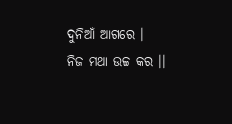ଦୁନିଆଁ ଆଗରେ ।
ନିଜ ମଥା ଉଚ୍ଚ କର ।।